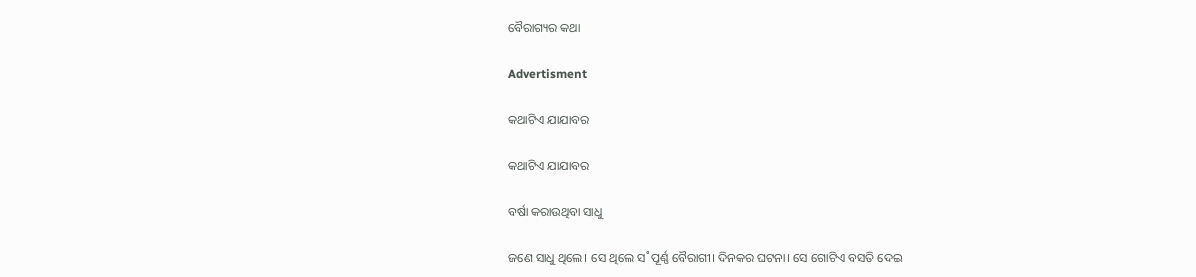ବୈରାଗ୍ୟର କଥା

Advertisment

କଥାଟିଏ ଯାଯାବର

କଥାଟିଏ ଯାଯାବର

ବର୍ଷା କରାଉଥିବା ସାଧୁ

ଜଣେ ସାଧୁ ଥିଲେ। ସେ ଥିଲେ ସ˚ପୂର୍ଣ୍ଣ ବୈରାଗୀ। ଦିନକର ଘଟନା। ସେ ଗୋଟିଏ ବସତି ଦେଇ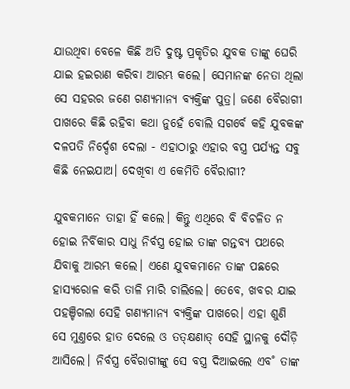ଯାଉଥିବା ବେଳେ କିଛି ଅତି ଦୁଷ୍ଟ ପ୍ରକୃତିର ଯୁବକ ତାଙ୍କୁ ଘେରି ଯାଇ ହଇରାଣ କରିବା ଆରମ୍ଭ କଲେ। ସେମାନଙ୍କ ନେତା ଥିଲା ସେ ସହରର ଜଣେ ଗଣ୍ୟମାନ୍ୟ ବ୍ୟକ୍ତିଙ୍କ ପୁତ୍ର। ଜଣେ ବୈରାଗୀ ପାଖରେ କିଛି ରହିବା କଥା ନୁହେଁ ବୋଲି ସଗର୍ବେ କହି ଯୁବକଙ୍କ ଦଳପତି ନିର୍ଦ୍ଦେଶ ଦେଲା - ଏହାଠାରୁ ଏହାର ବସ୍ତ୍ର ପର୍ଯ୍ୟନ୍ତ ସବୁ କିଛି ନେଇଯାଅ। ଦେଖିବା ଏ କେମିତି ବୈରାଗୀ?

ଯୁବକମାନେ ତାହା ହିଁ କଲେ। କିନ୍ତୁ ଏଥିରେ ବି ବିଚଳିତ ନ ହୋଇ ନିର୍ବିକାର ସାଧୁ ନିର୍ବସ୍ତ୍ର ହୋଇ ତାଙ୍କ ଗନ୍ତବ୍ୟ ପଥରେ ଯିବାକୁ ଆରମ୍ଭ କଲେ। ଏଣେ ଯୁବକମାନେ ତାଙ୍କ ପଛରେ ହାସ୍ୟରୋଳ କରି ତାଳି ମାରି ଚାଲିଲେ। ତେବେ, ଖବର ଯାଇ ପହଞ୍ଚିଗଲା ସେହି ଗଣ୍ୟମାନ୍ୟ ବ୍ୟକ୍ତିଙ୍କ ପାଖରେ। ଏହା ଶୁଣି ସେ ମୁଣ୍ତରେ ହାତ ଦେଲେ ଓ ତତ୍‌କ୍ଷଣାତ୍‌ ସେହି ସ୍ଥାନକୁ ଦୌଡ଼ି ଆସିଲେ। ନିର୍ବସ୍ତ୍ର ବୈରାଗୀଙ୍କୁ ସେ ବସ୍ତ୍ର ଦିଆଇଲେ ଏବ˚ ତାଙ୍କ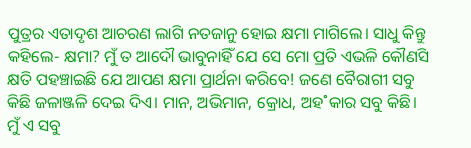ପୁତ୍ରର ଏତାଦୃଶ ଆଚରଣ ଲାଗି ନତଜାନୁ ହୋଇ କ୍ଷମା ମାଗିଲେ। ସାଧୁ କିନ୍ତୁ କହିଲେ- କ୍ଷମା? ମୁଁ ତ ଆଦୌ ଭାବୁନାହିଁ ଯେ ସେ ମୋ ପ୍ରତି ଏଭଳି କୌଣସି କ୍ଷତି ପହଞ୍ଚାଇଛି ଯେ ଆପଣ କ୍ଷମା ପ୍ରାର୍ଥନା କରିବେ! ଜଣେ ବୈରାଗୀ ସବୁ କିଛି ଜଳାଞ୍ଜଳି ଦେଇ ଦିଏ। ମାନ, ଅଭିମାନ, କ୍ରୋଧ, ଅହ˚କାର ସବୁ କିଛି। ମୁଁ ଏ ସବୁ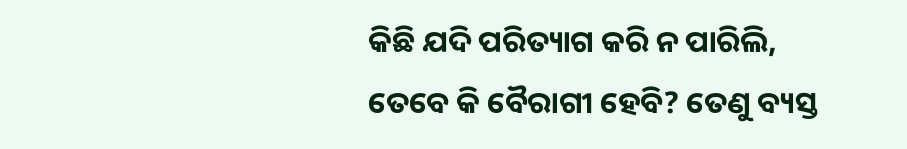କିଛି ଯଦି ପରିତ୍ୟାଗ କରି ନ ପାରିଲି, ତେବେ କି ବୈରାଗୀ ହେବି? ତେଣୁ ବ୍ୟସ୍ତ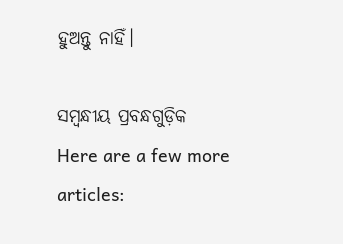ହୁଅନ୍ତୁ ନାହିଁ।

ସମ୍ବନ୍ଧୀୟ ପ୍ରବନ୍ଧଗୁଡ଼ିକ
Here are a few more articles: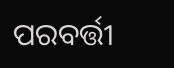ପରବର୍ତ୍ତୀ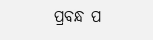ପ୍ରବନ୍ଧ ପ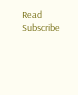Read
Subscribe